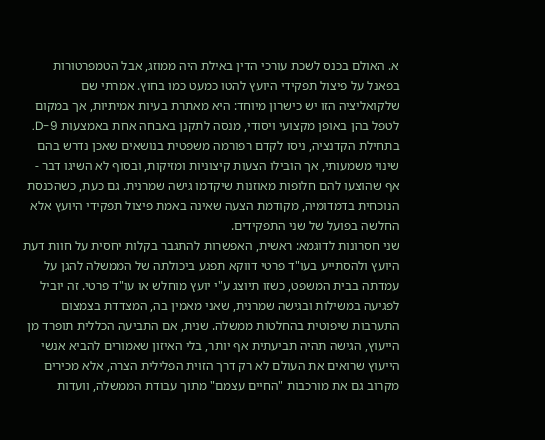א. האולם בכנס לשכת עורכי הדין באילת היה ממוזג, אבל הטמפרטורות בפאנל על פיצול תפקידי היועץ להטו כמעט כמו בחוץ. אמרתי שם שלקואליציה הזו יש כישרון מיוחד: היא מאתרת בעיות אמיתיות, אך במקום לטפל בהן באופן מקצועי ויסודי, מנסה לתקנן באבחה אחת באמצעות 9-D. בתחילת הקדנציה, ניסו לקדם רפורמה משפטית בנושאים שאכן נדרש בהם שינוי משמעותי, אך הובילו הצעות קיצוניות ומזיקות, ובסוף לא השיגו דבר - אף שהוצעו להם חלופות מאוזנות שיקדמו גישה שמרנית. גם כעת, כשהכנסת הנוכחית בדמדומיה, מקודמת הצעה שאינה באמת פיצול תפקידי היועץ אלא החלשה בפועל של שני התפקידים.
שני חסרונות לדוגמא: ראשית, האפשרות להתגבר בקלות יחסית על חוות דעת היועץ ולהסתייע בעו"ד פרטי דווקא תפגע ביכולתה של הממשלה להגן על עמדתה בבית המשפט, כשזו תיוצג ע"י יועץ מוחלש או עו"ד פרטי. זה יוביל לפגיעה במשילות ובגישה שמרנית, שאני מאמין בה, המצדדת בצמצום התערבות שיפוטית בהחלטות ממשלה. שנית, אם התביעה הכללית תופרד מן הייעוץ, הגישה תהיה תביעתית אף יותר, בלי האיזון שאמורים להביא אנשי הייעוץ שרואים את העולם לא רק דרך הזוית הפלילית הצרה, אלא מכירים מקרוב גם את מורכבות "החיים עצמם" מתוך עבודת הממשלה, וועדות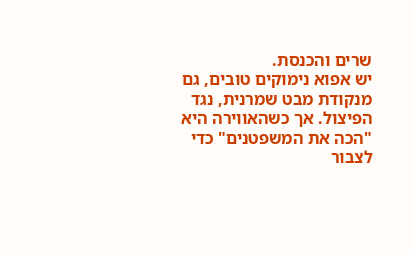שרים והכנסת.
יש אפוא נימוקים טובים, גם מנקודת מבט שמרנית, נגד הפיצול. אך כשהאווירה היא "הכה את המשפטנים" כדי לצבור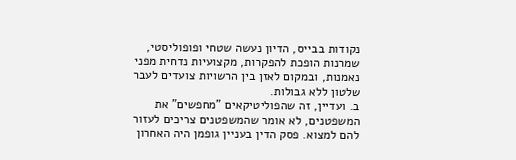נקודות בבייס, הדיון נעשה שטחי ופופוליסטי, שמרנות הופכת להפקרות, מקצועיות נדחית מפני נאמנות, ובמקום לאזן בין הרשויות צועדים לעבר שלטון ללא גבולות.
ב. ועדיין, זה שהפוליטיקאים "מחפשים" את המשפטנים, לא אומר שהמשפטנים צריכים לעזור להם למצוא. פסק הדין בעניין גופמן היה האחרון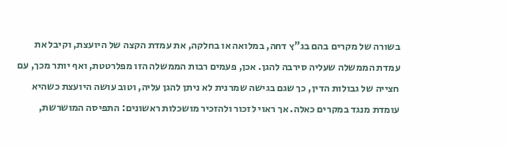בשורה של מקרים בהם בג"ץ דחה, במלואה או בחלקה, את עמדת הקצה של היועצת, וקיבל את עמדת הממשלה שעליה סירבה להגן. אכן, פעמים רבות הממשלה הזו מפלרטטת, ואף יותר מכך, עם חצייה של גבולות הדין, כך שגם בגישה שמרנית לא ניתן להגן עליה, וטוב עושה היועצת כשהיא עומדת מנגד במקרים כאלה. אך ראוי לזכור ולהזכיר מושכלות ראשונים: התפיסה המושרשת,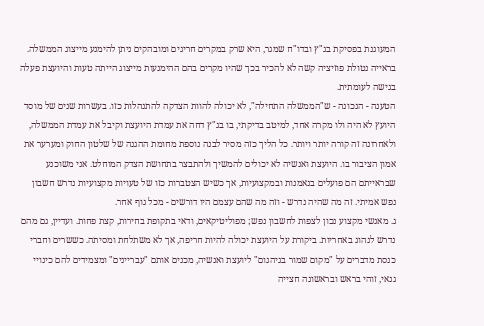המעוגנת בפסיקת בג"ץ ובדו"ח שמגר, היא שרק במקרים חריגים ומובהקים ניתן להימנע מייצוג הממשלה. בראייה נטולת פוזיציה קשה לא להכיר בכך שהיו מקרים בהם ההימנעות מייצוג הייתה טעות והיועצת פעלה בגישה לעומתית.
הטענה - הנכונה - ש"הממשלה התחילה", לא יכולה להוות הצדקה להתנהלות כזו. בעשרות שנים של מוסד היועץ לא היה ולו מקרה אחד, למיטב בדיקתי, בו בג"ץ דחה את עמדת היועצת וקיבל את עמדת הממשלה, ולאחרונה זה קורה יותר ויותר. כל הליך כזה מסיר לבנה נוספת מחומת ההגנה של שלטון החוק ומערער את אמון הציבור בו. היועצת ואנשיה לא יכולים להמשיך ולהתבצר בתחושת הצדק המוחלט. אני משוכנע שבראייתם הם פועלים בנאמנות ובמקצועיות, אך כשיש הצטברות כזו של טעויות מקצועיות נדרש חשבון נפש אמיתי. זה מה שהיה נדרש - וזה מה שהם עצמם היו דורשים - מכל גוף אחר.
ג. מאנשי מקצוע נכון לצפות לחשבון נפש; מפוליטיקאים, ודאי בתקופת בחירות, קצת פחות. ועדיין, גם מהם נדרש לנהוג באחריות. ביקורת על היועצת יכולה להיות חריפה, אך לא משתלחת ומסיתה. כששרים וחברי כנסת מדברים על "מקום שמור בגיהנום" ליועצת ואנשיה, מכנים אותם "עבריינים" ומצמידים להם כינויי גנאי, זוהי בראש ובראשונה חצייה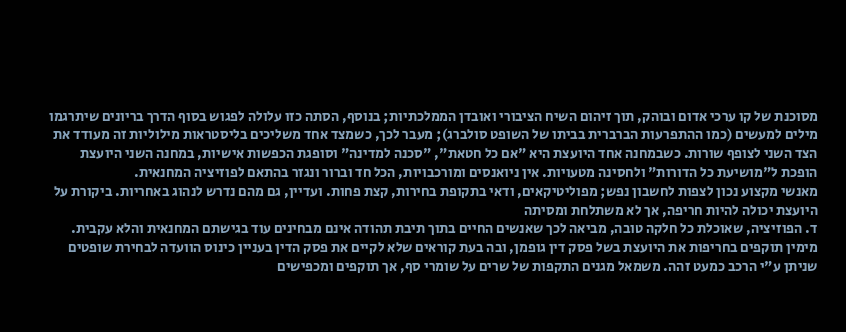מסוכנת של קו ערכי אדום ובוהק, תוך זיהום השיח הציבורי ואובדן הממלכתיות; בנוסף, הסתה כזו עלולה לפגוש בסוף הדרך בריונים שיתרגמו מילים למעשים (כמו ההתפרעות הברברית בביתו של השופט סולברג); מעבר לכך, כשמצד אחד משליכים בליסטראות מילוליות זה מעודד את הצד השני לצופף שורות. כשבמחנה אחד היועצת היא "אם כל חטאת", "סכנה למדינה" וסופגת הכפשות אישיות, במחנה השני היועצת הופכת ל"מושיעת כל הדורות" ולחסינה מטעויות. אין ניואנסים ומורכבויות, הכל חד וברור ונגזר בהתאם לפוזיציה המחנאית.
מאנשי מקצוע נכון לצפות לחשבון נפש; מפוליטיקאים, ודאי בתקופת בחירות, קצת פחות. ועדיין, גם מהם נדרש לנהוג באחריות. ביקורת על היועצת יכולה להיות חריפה, אך לא משתלחת ומסיתה
ד. הפוזיציה, שאוכלת כל חלקה טובה, מביאה לכך שאנשים החיים בתוך תיבת תהודה אינם מבחינים עוד בגישתם המחנאית והלא עקבית. מימין תוקפים בחריפות את היועצת בשל פסק דין גופמן, ובה בעת קוראים שלא לקיים את פסק הדין בעניין כינוס הוועדה לבחירת שופטים שניתן ע"י הרכב כמעט זהה. משמאל מגנים התקפות של שרים על שומרי סף, אך תוקפים ומכפישים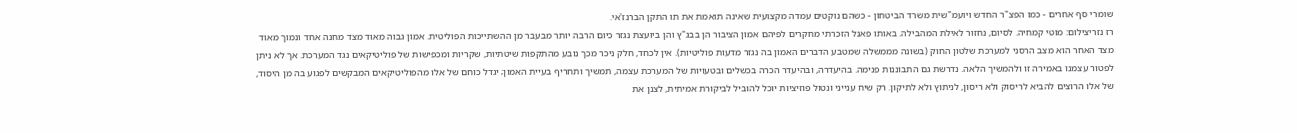שומרי סף אחרים - כמו הפצ"ר החדש ויועמ"שית משרד הביטחון - כשהם נוקטים עמדה מקצועית שאינה תואמת את תו התקן הברנז'אי.
רז נזריצילום: מוטי קמחיה. לסיום, נחזור לאילת המהבילה. באותו פאנל הזכרתי מחקרים לפיהם אמון הציבור הן בבג"ץ והן ביועצת נגזר כיום הרבה יותר מבעבר מן ההשתייכות הפוליטית. אמון גבוה מאוד מצד מחנה אחד ונמוך מאוד מצד האחר הוא מצב הרסני למערכת שלטון החוק (בשונה מממשלה שמטבע הדברים האמון בה נגזר מדעות פוליטיות). אין לכחד, חלק ניכר מכך נובע מהתקפות שיטתיות, שקריות ומכפישות של פוליטיקאים נגד המערכת. אך לא ניתן לפטור עצמנו באמירה זו ולהמשיך הלאה. נדרשת גם התבוננות פנימה. בהיעדרה, ובהיעדר הכרה בכשלים ובטעויות של המערכת עצמה, תמשיך ותחריף בעיית האמון; יגדל כוחם של אלו מהפוליטיקאים המבקשים לפגוע בה מן היסוד, של אלו הרוצים להביא לריסוק ולא ריסון, לניתוץ ולא לתיקון. רק שיח ענייני ונטול פוזיציות יוכל להוביל לביקורת אמיתית, לצנן את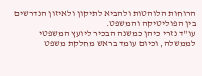הרוחות הלוהטות ולהביא לתיקון ולאיזון הנדרשים בין הפוליטיקה והמשפט.
עו"ד נזרי כיהן כמשנה הבכיר ליועץ המשפטי לממשלה, וכיום עומד בראש מחלקת משפט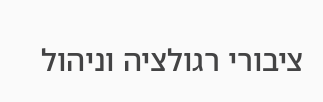ציבורי רגולציה וניהול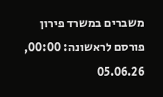משברים במשרד פירון
פורסם לראשונה: 00:00, 05.06.26